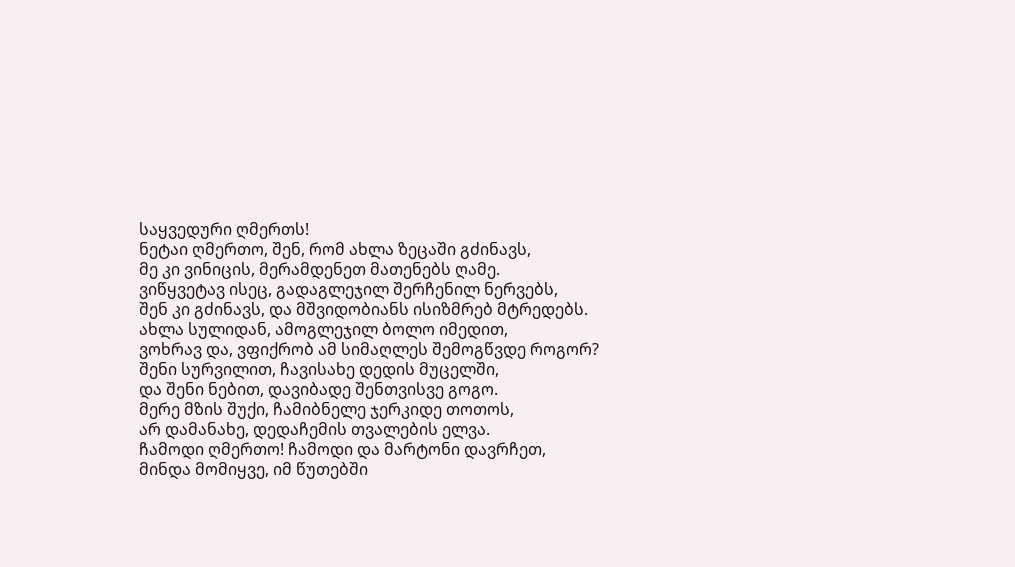საყვედური ღმერთს!
ნეტაი ღმერთო, შენ, რომ ახლა ზეცაში გძინავს,
მე კი ვინიცის, მერამდენეთ მათენებს ღამე.
ვიწყვეტავ ისეც, გადაგლეჯილ შერჩენილ ნერვებს,
შენ კი გძინავს, და მშვიდობიანს ისიზმრებ მტრედებს.
ახლა სულიდან, ამოგლეჯილ ბოლო იმედით,
ვოხრავ და, ვფიქრობ ამ სიმაღლეს შემოგწვდე როგორ?
შენი სურვილით, ჩავისახე დედის მუცელში,
და შენი ნებით, დავიბადე შენთვისვე გოგო.
მერე მზის შუქი, ჩამიბნელე ჯერკიდე თოთოს,
არ დამანახე, დედაჩემის თვალების ელვა.
ჩამოდი ღმერთო! ჩამოდი და მარტონი დავრჩეთ,
მინდა მომიყვე, იმ წუთებში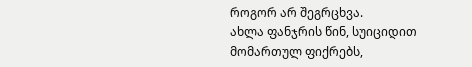როგორ არ შეგრცხვა.
ახლა ფანჯრის წინ, სუიციდით მომართულ ფიქრებს,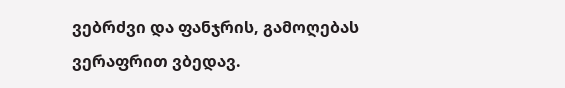ვებრძვი და ფანჯრის, გამოღებას ვერაფრით ვბედავ.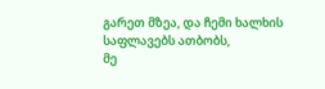გარეთ მზეა, და ჩემი ხალხის საფლავებს ათბობს,
მე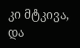კი მტკივა, და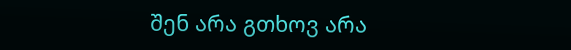შენ არა გთხოვ არა